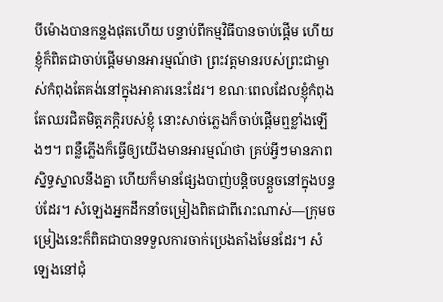បីម៉ោងបានកន្លងផុតហើយ បន្ទាប់ពីកម្មវិធីបានចាប់ផ្ដើម ហើយខ្ញុំក៏ពិតជាចាប់ផ្ដើមមានអារម្មណ៍ថា ព្រះវត្តមានរបស់ព្រះជាម្ចាស់កំពុងតែគង់នៅក្នុងអាគារនេះដែរ។ ខណៈពេលដែលខ្ញុំកំពុងតែឈរជិតមិត្តភក្ដិរបស់ខ្ញុំ នោះសាច់ភ្លេងក៏ចាប់ផ្ដើមឮខ្លាំងឡើងៗ។ ពន្លឺភ្លើងក៏ធ្វើឲ្យយើងមានអារម្មណ៍ថា គ្រប់អ្វីៗមានភាពស្និទ្ធស្នាលនឹងគ្នា ហើយក៏មានផ្សែងបាញ់បន្តិចបន្តួចនៅក្នុងបន្ទប់ដែរ។ សំឡេងអ្នកដឹកនាំចម្រៀងពិតជាពីរោះណាស់—ក្រុមចម្រៀងនេះក៏ពិតជាបានទទួលការចាក់ប្រេងតាំងមែនដែរ។ សំឡេងនៅជុំ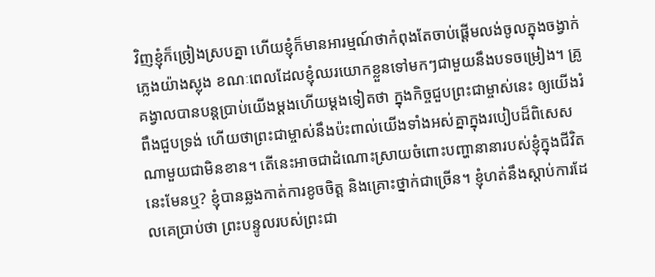វិញខ្ញុំក៏ច្រៀងស្របគ្នា ហើយខ្ញុំក៏មានអារម្មណ៍ថាកំពុងតែចាប់ផ្ដើមលង់ចូលក្នុងចង្វាក់ភ្លេងយ៉ាងស្លុង ខណៈពេលដែលខ្ញុំឈរយោកខ្លួនទៅមកៗជាមួយនឹងបទចម្រៀង។ គ្រូគង្វាលបានបន្តប្រាប់យើងម្ដងហើយម្ដងទៀតថា ក្នុងកិច្ចជួបព្រះជាម្ចាស់នេះ ឲ្យយើងរំពឹងជួបទ្រង់ ហើយថាព្រះជាម្ចាស់នឹងប៉ះពាល់យើងទាំងអស់គ្នាក្នុងរបៀបដ៏ពិសេសណាមួយជាមិនខាន។ តើនេះអាចជាដំណោះស្រាយចំពោះបញ្ហានានារបស់ខ្ញុំក្នុងជីវិតនេះមែនឬ? ខ្ញុំបានឆ្លងកាត់ការខូចចិត្ត និងគ្រោះថ្នាក់ជាច្រើន។ ខ្ញុំហត់នឹងស្ដាប់ការដែលគេប្រាប់ថា ព្រះបន្ទូលរបស់ព្រះជា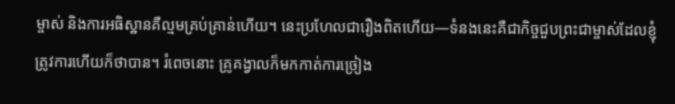ម្ចាស់ និងការអធិស្ឋានគឺល្មមគ្រប់គ្រាន់ហើយ។ នេះប្រហែលជារឿងពិតហើយ—ទំនងនេះគឺជាកិច្ចជួបព្រះជាម្ចាស់ដែលខ្ញុំត្រូវការហើយក៏ថាបាន។ រំពេចនោះ គ្រូគង្វាលក៏មកកាត់ការច្រៀង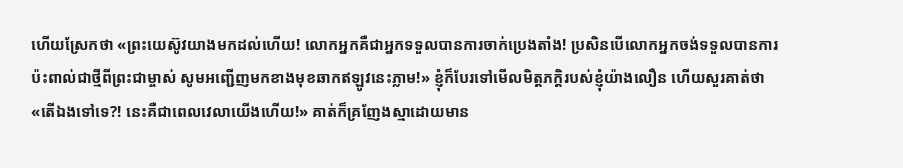ហើយស្រែកថា «ព្រះយេស៊ូវយាងមកដល់ហើយ! លោកអ្នកគឺជាអ្នកទទួលបានការចាក់ប្រេងតាំង! ប្រសិនបើលោកអ្នកចង់ទទួលបានការប៉ះពាល់ជាថ្មីពីព្រះជាម្ចាស់ សូមអញ្ជើញមកខាងមុខឆាកឥឡូវនេះភ្លាម!» ខ្ញុំក៏បែរទៅមើលមិត្តភក្ដិរបស់ខ្ញុំយ៉ាងលឿន ហើយសួរគាត់ថា «តើឯងទៅទេ?! នេះគឺជាពេលវេលាយើងហើយ!» គាត់ក៏គ្រញែងស្មាដោយមាន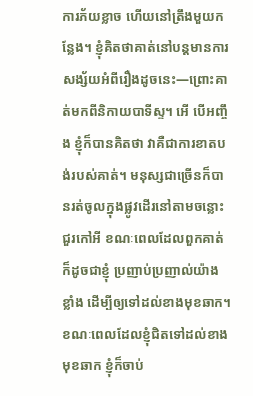ការភ័យខ្លាច ហើយនៅត្រឹងមួយកន្លែង។ ខ្ញុំគិតថាគាត់នៅបន្តមានការសង្ស័យអំពីរឿងដូចនេះ—ព្រោះគាត់មកពីនិកាយបាទីស្ទ។ អើ បើអញ្ចឹង ខ្ញុំក៏បានគិតថា វាគឺជាការខាតបង់របស់គាត់។ មនុស្សជាច្រើនក៏បានរត់ចូលក្នុងផ្លូវដើរនៅតាមចន្លោះជួរកៅអី ខណៈពេលដែលពួកគាត់ ក៏ដូចជាខ្ញុំ ប្រញាប់ប្រញាល់យ៉ាងខ្លាំង ដើម្បីឲ្យទៅដល់ខាងមុខឆាក។ ខណៈពេលដែលខ្ញុំជិតទៅដល់ខាងមុខឆាក ខ្ញុំក៏ចាប់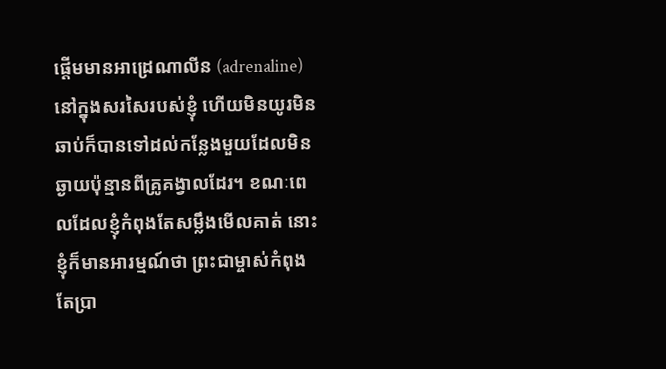ផ្ដើមមានអាដ្រេណាលីន (adrenaline) នៅក្នុងសរសៃរបស់ខ្ញុំ ហើយមិនយូរមិនឆាប់ក៏បានទៅដល់កន្លែងមួយដែលមិនឆ្ងាយប៉ុន្មានពីគ្រូគង្វាលដែរ។ ខណៈពេលដែលខ្ញុំកំពុងតែសម្លឹងមើលគាត់ នោះខ្ញុំក៏មានអារម្មណ៍ថា ព្រះជាម្ចាស់កំពុងតែប្រា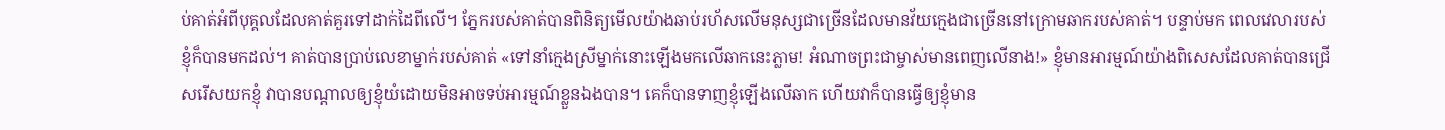ប់គាត់អំពីបុគ្គលដែលគាត់គួរទៅដាក់ដៃពីលើ។ ភ្នែករបស់គាត់បានពិនិត្យមើលយ៉ាងឆាប់រហ័សលើមនុស្សជាច្រើនដែលមានវ័យក្មេងជាច្រើននៅក្រោមឆាករបស់គាត់។ បន្ទាប់មក ពេលវេលារបស់ខ្ញុំក៏បានមកដល់។ គាត់បានប្រាប់លេខាម្នាក់របស់គាត់ «ទៅនាំក្មេងស្រីម្នាក់នោះឡើងមកលើឆាកនេះភ្លាម! អំណាចព្រះជាម្ចាស់មានពេញលើនាង!» ខ្ញុំមានអារម្មណ៍យ៉ាងពិសេសដែលគាត់បានជ្រើសរើសយកខ្ញុំ វាបានបណ្ដាលឲ្យខ្ញុំយំដោយមិនអាចទប់អារម្មណ៍ខ្លួនឯងបាន។ គេក៏បានទាញខ្ញុំឡើងលើឆាក ហើយវាក៏បានធ្វើឲ្យខ្ញុំមាន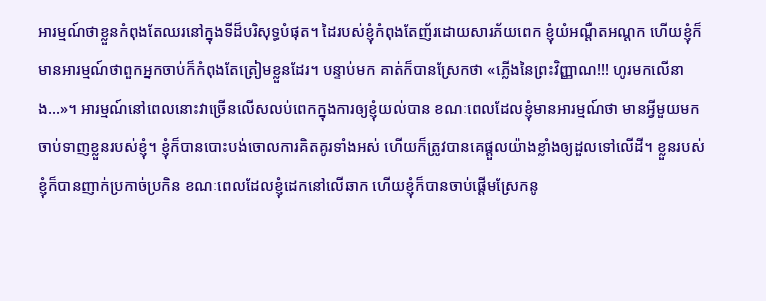អារម្មណ៍ថាខ្លួនកំពុងតែឈរនៅក្នុងទីដ៏បរិសុទ្ធបំផុត។ ដៃរបស់ខ្ញុំកំពុងតែញ័រដោយសារភ័យពេក ខ្ញុំយំអណ្ដឺតអណ្ដក ហើយខ្ញុំក៏មានអារម្មណ៍ថាពួកអ្នកចាប់ក៏កំពុងតែត្រៀមខ្លួនដែរ។ បន្ទាប់មក គាត់ក៏បានស្រែកថា «ភ្លើងនៃព្រះវិញ្ញាណ!!! ហូរមកលើនាង…»។ អារម្មណ៍នៅពេលនោះវាច្រើនលើសលប់ពេកក្នុងការឲ្យខ្ញុំយល់បាន ខណៈពេលដែលខ្ញុំមានអារម្មណ៍ថា មានអ្វីមួយមកចាប់ទាញខ្លួនរបស់ខ្ញុំ។ ខ្ញុំក៏បានបោះបង់ចោលការគិតគូរទាំងអស់ ហើយក៏ត្រូវបានគេផ្ដួលយ៉ាងខ្លាំងឲ្យដួលទៅលើដី។ ខ្លួនរបស់ខ្ញុំក៏បានញាក់ប្រកាច់ប្រកិន ខណៈពេលដែលខ្ញុំដេកនៅលើឆាក ហើយខ្ញុំក៏បានចាប់ផ្ដើមស្រែកនូ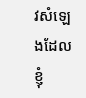វសំឡេងដែលខ្ញុំ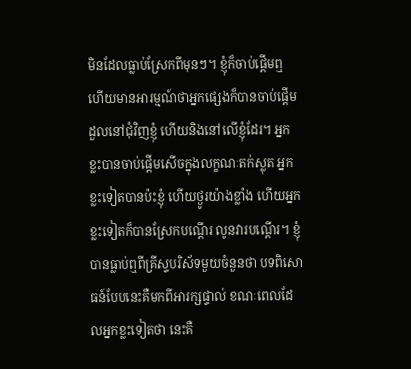មិនដែលធ្លាប់ស្រែកពីមុនៗ។ ខ្ញុំក៏ចាប់ផ្ដើមឮ ហើយមានអារម្មណ៍ថាអ្នកផ្សេងក៏បានចាប់ផ្ដើមដួលនៅជុំវិញខ្ញុំ ហើយនិងនៅលើខ្ញុំដែរ។ អ្នកខ្លះបានចាប់ផ្ដើមសើចក្នុងលក្ខណៈតក់ស្លុត អ្នកខ្លះទៀតបានប៉ះខ្ញុំ ហើយថ្ងូរយ៉ាងខ្លាំង ហើយអ្នកខ្លះទៀតក៏បានស្រែកបណ្តើរ លូនវារបណ្តើរ។ ខ្ញុំបានធ្លាប់ឮពីគ្រីស្ទបរិស័ទមួយចំនួនថា បទពិសោធន៍បែបនេះគឺមកពីអារក្សផ្ទាល់ ខណៈពេលដែលអ្នកខ្លះទៀតថា នេះគឺ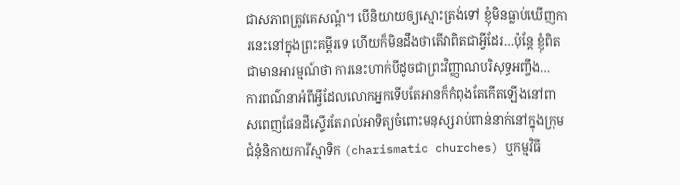ជាសភាពត្រូវគេសណ្ដំ។ បើនិយាយឲ្យស្មោះត្រង់ទៅ ខ្ញុំមិនធ្លាប់ឃើញការនេះនៅក្នុងព្រះគម្ពីរទេ ហើយក៏មិនដឹងថាតើវាពិតជាអ្វីដែរ…ប៉ុន្តែ ខ្ញុំពិតជាមានអារម្មណ៍ថា ការនេះហាក់បីដូចជាព្រះវិញ្ញាណបរិសុទ្ធអញ្ចឹង…
ការពណ៌នាអំពីអ្វីដែលលោកអ្នកទើបតែអានក៏កំពុងតែកើតឡើងនៅពាសពេញផែនដីស្ទើរតែរាល់អាទិត្យចំពោះមនុស្សរាប់ពាន់នាក់នៅក្នុងក្រុមជំនុំនិកាយការីស្មាទិក (charismatic churches) ឬកម្មវិធី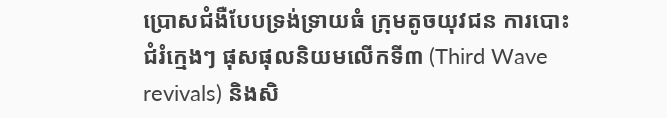ប្រោសជំងឺបែបទ្រង់ទ្រាយធំ ក្រុមតូចយុវជន ការបោះជំរំក្មេងៗ ផុសផុលនិយមលើកទី៣ (Third Wave revivals) និងសិ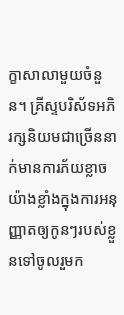ក្ខាសាលាមួយចំនួន។ គ្រីស្ទបរិស័ទអភិរក្សនិយមជាច្រើននាក់មានការភ័យខ្លាចយ៉ាងខ្លាំងក្នុងការអនុញ្ញាតឲ្យកូនៗរបស់ខ្លួនទៅចូលរួមក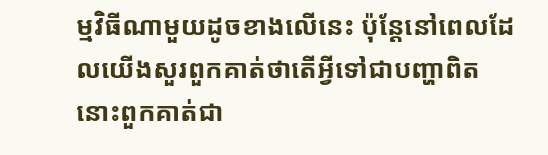ម្មវិធីណាមួយដូចខាងលើនេះ ប៉ុន្តែនៅពេលដែលយើងសួរពួកគាត់ថាតើអ្វីទៅជាបញ្ហាពិត នោះពួកគាត់ជា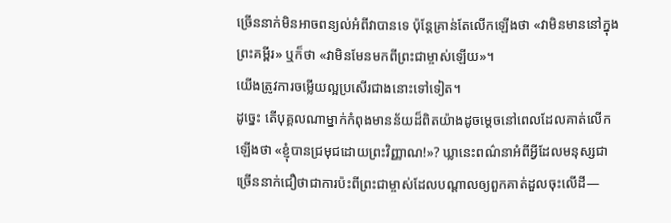ច្រើននាក់មិនអាចពន្យល់អំពីវាបានទេ ប៉ុន្តែគ្រាន់តែលើកឡើងថា «វាមិនមាននៅក្នុងព្រះគម្ពីរ» ឬក៏ថា «វាមិនមែនមកពីព្រះជាម្ចាស់ឡើយ»។
យើងត្រូវការចម្លើយល្អប្រសើរជាងនោះទៅទៀត។
ដូច្នេះ តើបុគ្គលណាម្នាក់កំពុងមានន័យដ៏ពិតយ៉ាងដូចម្ដេចនៅពេលដែលគាត់លើកឡើងថា «ខ្ញុំបានជ្រមុជដោយព្រះវិញ្ញាណ!»? ឃ្លានេះពណ៌នាអំពីអ្វីដែលមនុស្សជាច្រើននាក់ជឿថាជាការប៉ះពីព្រះជាម្ចាស់ដែលបណ្ដាលឲ្យពួកគាត់ដួលចុះលើដី—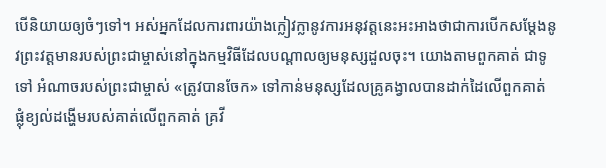បើនិយាយឲ្យចំៗទៅ។ អស់អ្នកដែលការពារយ៉ាងក្លៀវក្លានូវការអនុវត្តនេះអះអាងថាជាការបើកសម្ដែងនូវព្រះវត្តមានរបស់ព្រះជាម្ចាស់នៅក្នុងកម្មវិធីដែលបណ្ដាលឲ្យមនុស្សដួលចុះ។ យោងតាមពួកគាត់ ជាទូទៅ អំណាចរបស់ព្រះជាម្ចាស់ «ត្រូវបានចែក» ទៅកាន់មនុស្សដែលគ្រូគង្វាលបានដាក់ដៃលើពួកគាត់ ផ្លុំខ្យល់ដង្ហើមរបស់គាត់លើពួកគាត់ គ្រវី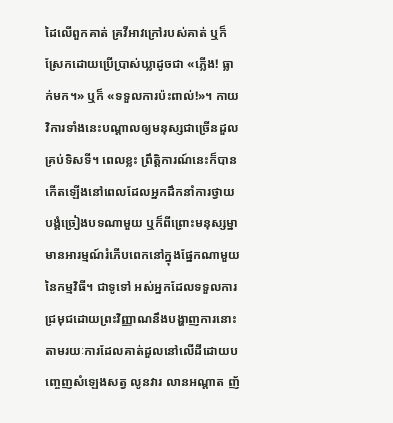ដៃលើពួកគាត់ គ្រវីអាវក្រៅរបស់គាត់ ឬក៏ស្រែកដោយប្រើប្រាស់ឃ្លាដូចជា «ភ្លើង! ធ្លាក់មក។» ឬក៏ «ទទួលការប៉ះពាល់!»។ កាយវិការទាំងនេះបណ្ដាលឲ្យមនុស្សជាច្រើនដួលគ្រប់ទិសទី។ ពេលខ្លះ ព្រឹត្តិការណ៍នេះក៏បានកើតឡើងនៅពេលដែលអ្នកដឹកនាំការថ្វាយបង្គំច្រៀងបទណាមួយ ឬក៏ពីព្រោះមនុស្សម្នាមានអារម្មណ៍រំភើបពេកនៅក្នុងផ្នែកណាមួយនៃកម្មវិធី។ ជាទូទៅ អស់អ្នកដែលទទួលការជ្រមុជដោយព្រះវិញ្ញាណនឹងបង្ហាញការនោះតាមរយៈការដែលគាត់ដួលនៅលើដីដោយបញ្ចេញសំឡេងសត្វ លូនវារ លានអណ្ដាត ញ័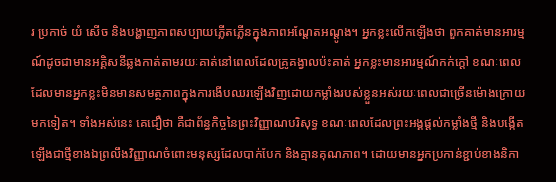រ ប្រកាច់ យំ សើច និងបង្ហាញភាពសប្បាយភ្លើតភ្លើនក្នុងភាពអណ្ដែតអណ្ដូង។ អ្នកខ្លះលើកឡើងថា ពួកគាត់មានអារម្មណ៍ដូចជាមានអគ្គិសនីឆ្លងកាត់តាមរយៈគាត់នៅពេលដែលគ្រូគង្វាលប៉ះគាត់ អ្នកខ្លះមានអារម្មណ៍កក់ក្ដៅ ខណៈពេលដែលមានអ្នកខ្លះមិនមានសមត្ថភាពក្នុងការងើបឈរឡើងវិញដោយកម្លាំងរបស់ខ្លួនអស់រយៈពេលជាច្រើនម៉ោងក្រោយមកទៀត។ ទាំងអស់នេះ គេជឿថា គឺជាព័ន្ធកិច្ចនៃព្រះវិញ្ញាណបរិសុទ្ធ ខណៈពេលដែលព្រះអង្គផ្ដល់កម្លាំងថ្មី និងបង្កើតឡើងជាថ្មីខាងឯព្រលឹងវិញ្ញាណចំពោះមនុស្សដែលបាក់បែក និងគ្មានគុណភាព។ ដោយមានអ្នកប្រកាន់ខ្ជាប់ខាងនិកា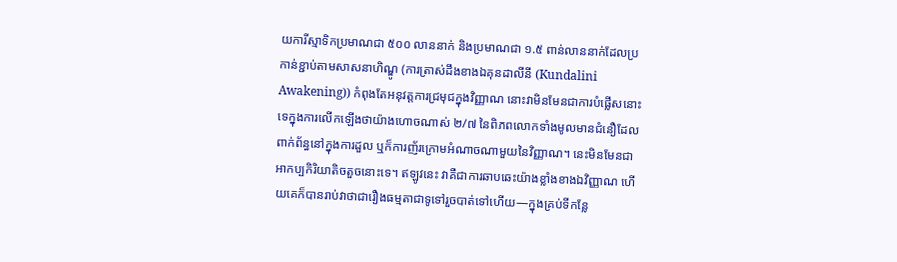យការីស្មាទិកប្រមាណជា ៥០០ លាននាក់ និងប្រមាណជា ១.៥ ពាន់លាននាក់ដែលប្រកាន់ខ្ជាប់តាមសាសនាហិណ្ឌូ (ការត្រាស់ដឹងខាងឯគុនដាលីនី (Kundalini Awakening)) កំពុងតែអនុវត្តការជ្រមុជក្នុងវិញ្ញាណ នោះវាមិនមែនជាការបំផ្លើសនោះទេក្នុងការលើកឡើងថាយ៉ាងហោចណាស់ ២/៧ នៃពិភពលោកទាំងមូលមានជំនឿដែលពាក់ព័ន្ធនៅក្នុងការដួល ឬក៏ការញ័រក្រោមអំណាចណាមួយនៃវិញ្ញាណ។ នេះមិនមែនជាអាកប្បកិរិយាតិចតួចនោះទេ។ ឥឡូវនេះ វាគឺជាការឆាបឆេះយ៉ាងខ្លាំងខាងឯវិញ្ញាណ ហើយគេក៏បានរាប់វាថាជារឿងធម្មតាជាទូទៅរួចបាត់ទៅហើយ—ក្នុងគ្រប់ទីកន្លែ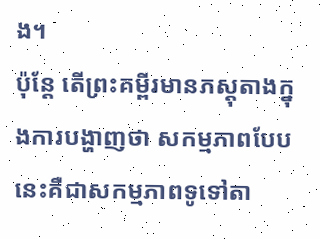ង។
ប៉ុន្តែ តើព្រះគម្ពីរមានភស្តុតាងក្នុងការបង្ហាញថា សកម្មភាពបែបនេះគឺជាសកម្មភាពទូទៅតា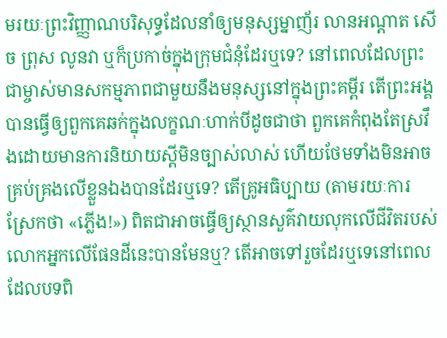មរយៈព្រះវិញ្ញាណបរិសុទ្ធដែលនាំឲ្យមនុស្សម្នាញ័រ លានអណ្ដាត សើច ព្រុស លូនវា ឬក៏ប្រកាច់ក្នុងក្រុមជំនុំដែរឬទេ? នៅពេលដែលព្រះជាម្ចាស់មានសកម្មភាពជាមួយនឹងមនុស្សនៅក្នុងព្រះគម្ពីរ តើព្រះអង្គបានធ្វើឲ្យពួកគេឆក់ក្នុងលក្ខណៈហាក់បីដូចជាថា ពួកគេកំពុងតែស្រវឹងដោយមានការនិយាយស្ដីមិនច្បាស់លាស់ ហើយថែមទាំងមិនអាចគ្រប់គ្រងលើខ្លួនឯងបានដែរឬទេ? តើគ្រូអធិប្បាយ (តាមរយៈការស្រែកថា «ភ្លើង!») ពិតជាអាចធ្វើឲ្យស្ថានសួគ៌វាយលុកលើជីវិតរបស់លោកអ្នកលើផែនដីនេះបានមែនឬ? តើអាចទៅរួចដែរឬទេនៅពេលដែលបទពិ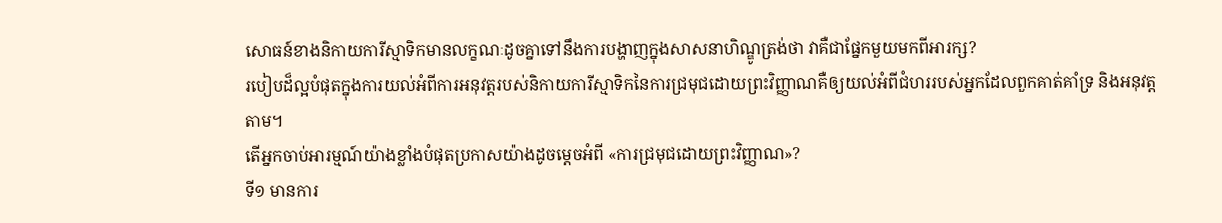សោធន៍ខាងនិកាយការីស្មាទិកមានលក្ខណៈដូចគ្នាទៅនឹងការបង្ហាញក្នុងសាសនាហិណ្ឌូត្រង់ថា វាគឺជាផ្នែកមួយមកពីអារក្ស?
របៀបដ៏ល្អបំផុតក្នុងការយល់អំពីការអនុវត្តរបស់និកាយការីស្មាទិកនៃការជ្រមុជដោយព្រះវិញ្ញាណគឺឲ្យយល់អំពីជំហររបស់អ្នកដែលពួកគាត់គាំទ្រ និងអនុវត្តតាម។
តើអ្នកចាប់អារម្មណ៍យ៉ាងខ្លាំងបំផុតប្រកាសយ៉ាងដូចម្ដេចអំពី «ការជ្រមុជដោយព្រះវិញ្ញាណ»?
ទី១ មានការ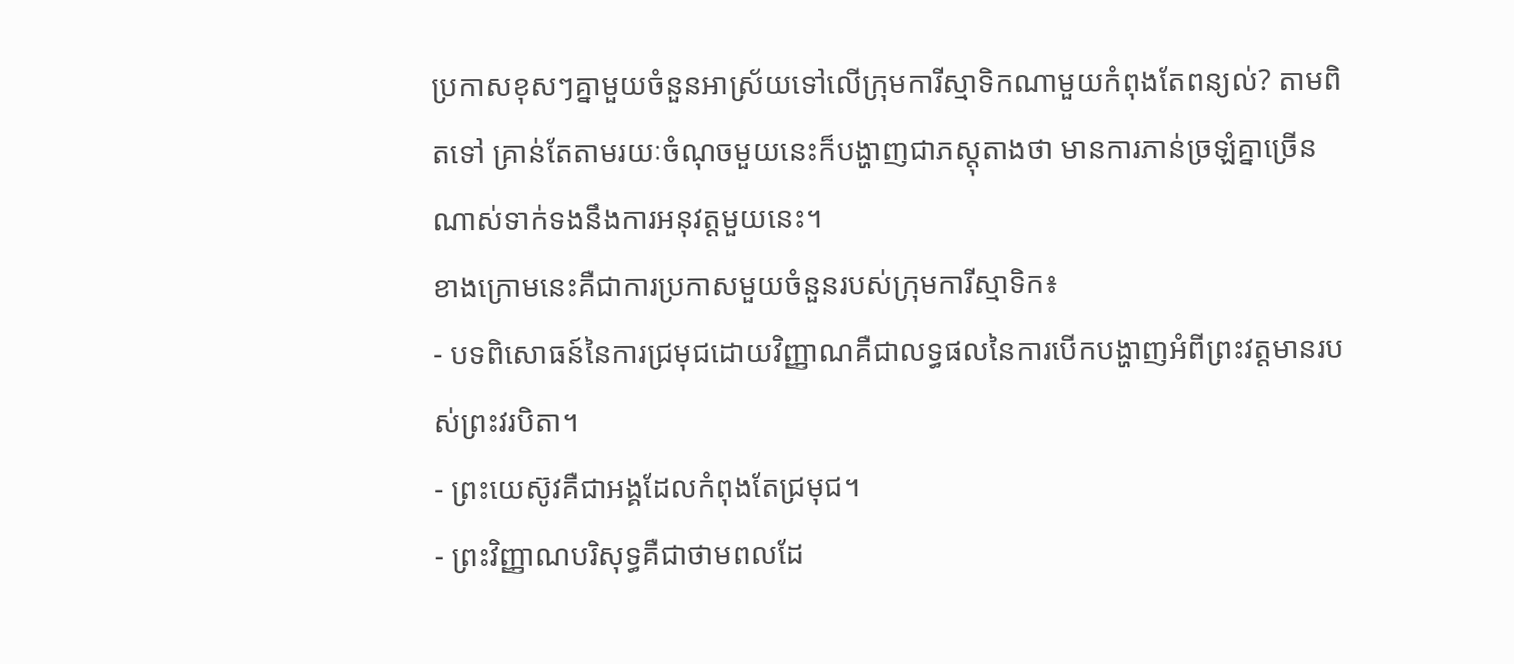ប្រកាសខុសៗគ្នាមួយចំនួនអាស្រ័យទៅលើក្រុមការីស្មាទិកណាមួយកំពុងតែពន្យល់? តាមពិតទៅ គ្រាន់តែតាមរយៈចំណុចមួយនេះក៏បង្ហាញជាភស្តុតាងថា មានការភាន់ច្រឡំគ្នាច្រើនណាស់ទាក់ទងនឹងការអនុវត្តមួយនេះ។
ខាងក្រោមនេះគឺជាការប្រកាសមួយចំនួនរបស់ក្រុមការីស្មាទិក៖
- បទពិសោធន៍នៃការជ្រមុជដោយវិញ្ញាណគឺជាលទ្ធផលនៃការបើកបង្ហាញអំពីព្រះវត្តមានរបស់ព្រះវរបិតា។
- ព្រះយេស៊ូវគឺជាអង្គដែលកំពុងតែជ្រមុជ។
- ព្រះវិញ្ញាណបរិសុទ្ធគឺជាថាមពលដែ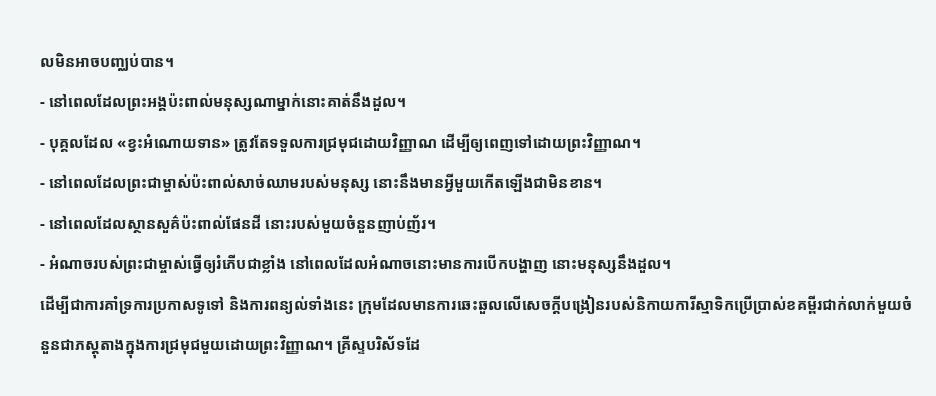លមិនអាចបញ្ឈប់បាន។
- នៅពេលដែលព្រះអង្គប៉ះពាល់មនុស្សណាម្នាក់នោះគាត់នឹងដួល។
- បុគ្គលដែល «ខ្វះអំណោយទាន» ត្រូវតែទទួលការជ្រមុជដោយវិញ្ញាណ ដើម្បីឲ្យពេញទៅដោយព្រះវិញ្ញាណ។
- នៅពេលដែលព្រះជាម្ចាស់ប៉ះពាល់សាច់ឈាមរបស់មនុស្ស នោះនឹងមានអ្វីមួយកើតឡើងជាមិនខាន។
- នៅពេលដែលស្ថានសួគ៌ប៉ះពាល់ផែនដី នោះរបស់មួយចំនួនញាប់ញ័រ។
- អំណាចរបស់ព្រះជាម្ចាស់ធ្វើឲ្យរំភើបជាខ្លាំង នៅពេលដែលអំណាចនោះមានការបើកបង្ហាញ នោះមនុស្សនឹងដួល។
ដើម្បីជាការគាំទ្រការប្រកាសទូទៅ និងការពន្យល់ទាំងនេះ ក្រុមដែលមានការឆេះឆួលលើសេចក្ដីបង្រៀនរបស់និកាយការីស្មាទិកប្រើប្រាស់ខគម្ពីរជាក់លាក់មួយចំនួនជាភស្តុតាងក្នុងការជ្រមុជមួយដោយព្រះវិញ្ញាណ។ គ្រីស្ទបរិស័ទដែ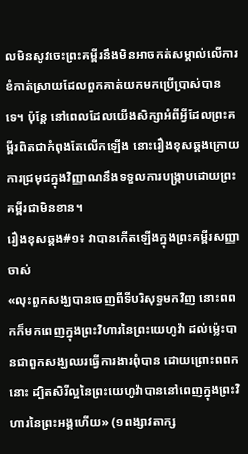លមិនសូវចេះព្រះគម្ពីរនឹងមិនអាចកត់សម្គាល់លើការខំកាត់ស្រាយដែលពួកគាត់យកមកប្រើប្រាស់បានទេ។ ប៉ុន្តែ នៅពេលដែលយើងសិក្សាអំពីអ្វីដែលព្រះគម្ពីរពិតជាកំពុងតែលើកឡើង នោះរឿងខុសឆ្គងក្រោយការជ្រមុជក្នុងវិញ្ញាណនឹងទទួលការបង្ក្រាបដោយព្រះគម្ពីរជាមិនខាន។
រឿងខុសឆ្គង#១៖ វាបានកើតឡើងក្នុងព្រះគម្ពីរសញ្ញាចាស់
«លុះពួកសង្ឃបានចេញពីទីបរិសុទ្ធមកវិញ នោះពពកក៏មកពេញក្នុងព្រះវិហារនៃព្រះយេហូវ៉ា ដល់ម្ល៉េះបានជាពួកសង្ឃឈរធ្វើការងារពុំបាន ដោយព្រោះពពកនោះ ដ្បិតសិរីល្អនៃព្រះយេហូវ៉ាបាននៅពេញក្នុងព្រះវិហារនៃព្រះអង្គហើយ» (១ពង្សាវតាក្ស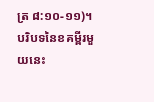ត្រ ៨:១០-១១)។
បរិបទនៃខគម្ពីរមួយនេះ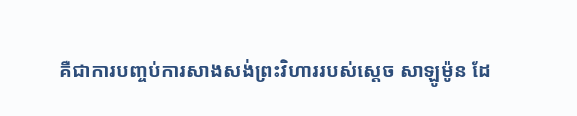គឺជាការបញ្ចប់ការសាងសង់ព្រះវិហាររបស់ស្ដេច សាឡូម៉ូន ដែ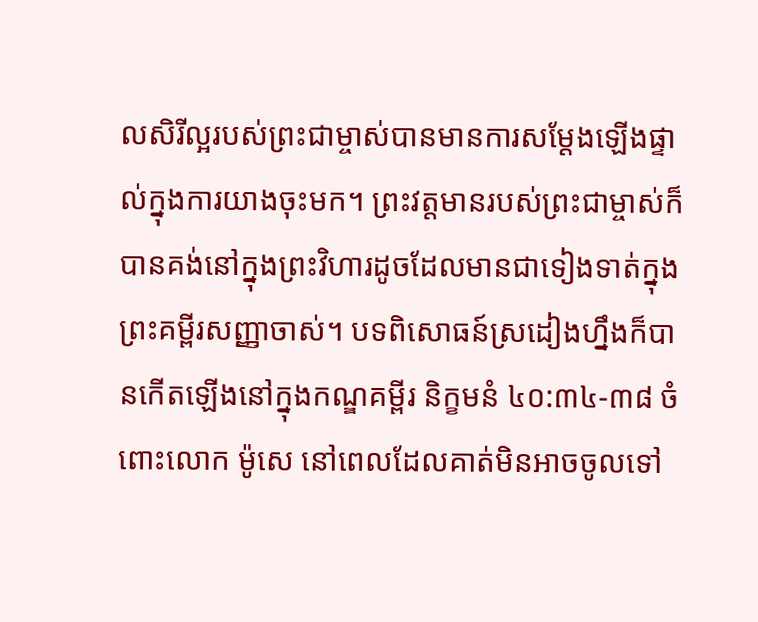លសិរីល្អរបស់ព្រះជាម្ចាស់បានមានការសម្ដែងឡើងផ្ទាល់ក្នុងការយាងចុះមក។ ព្រះវត្តមានរបស់ព្រះជាម្ចាស់ក៏បានគង់នៅក្នុងព្រះវិហារដូចដែលមានជាទៀងទាត់ក្នុងព្រះគម្ពីរសញ្ញាចាស់។ បទពិសោធន៍ស្រដៀងហ្នឹងក៏បានកើតឡើងនៅក្នុងកណ្ឌគម្ពីរ និក្ខមនំ ៤០:៣៤-៣៨ ចំពោះលោក ម៉ូសេ នៅពេលដែលគាត់មិនអាចចូលទៅ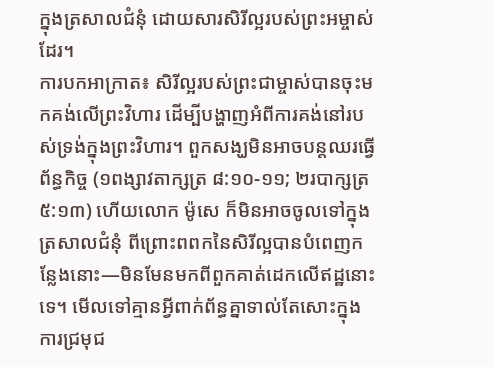ក្នុងត្រសាលជំនុំ ដោយសារសិរីល្អរបស់ព្រះអម្ចាស់ដែរ។
ការបកអាក្រាត៖ សិរីល្អរបស់ព្រះជាម្ចាស់បានចុះមកគង់លើព្រះវិហារ ដើម្បីបង្ហាញអំពីការគង់នៅរបស់ទ្រង់ក្នុងព្រះវិហារ។ ពួកសង្ឃមិនអាចបន្តឈរធ្វើព័ន្ធកិច្ច (១ពង្សាវតាក្សត្រ ៨:១០-១១; ២របាក្សត្រ ៥:១៣) ហើយលោក ម៉ូសេ ក៏មិនអាចចូលទៅក្នុងត្រសាលជំនុំ ពីព្រោះពពកនៃសិរីល្អបានបំពេញកន្លែងនោះ—មិនមែនមកពីពួកគាត់ដេកលើឥដ្ឋនោះទេ។ មើលទៅគ្មានអ្វីពាក់ព័ន្ធគ្នាទាល់តែសោះក្នុងការជ្រមុជ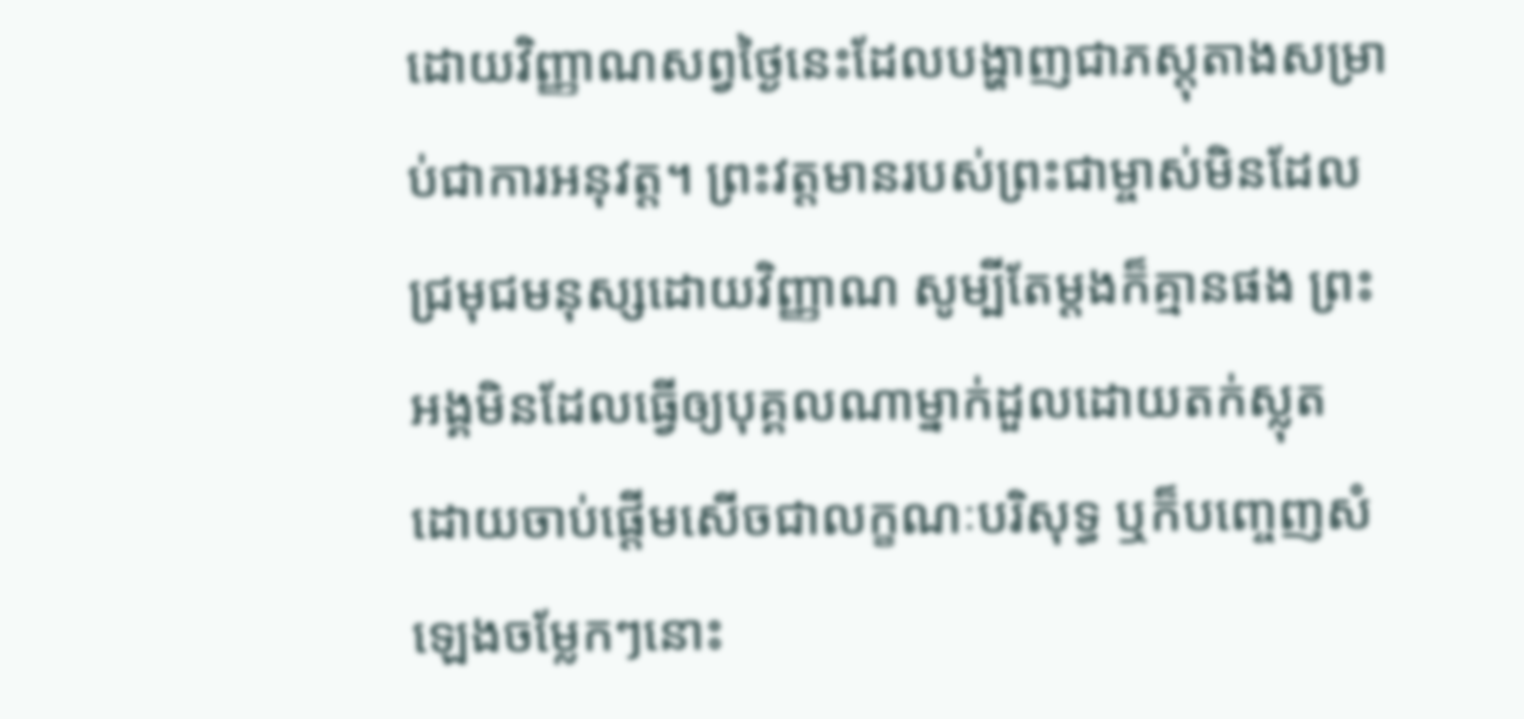ដោយវិញ្ញាណសព្វថ្ងៃនេះដែលបង្ហាញជាភស្តុតាងសម្រាប់ជាការអនុវត្ត។ ព្រះវត្តមានរបស់ព្រះជាម្ចាស់មិនដែលជ្រមុជមនុស្សដោយវិញ្ញាណ សូម្បីតែម្ដងក៏គ្មានផង ព្រះអង្គមិនដែលធ្វើឲ្យបុគ្គលណាម្នាក់ដួលដោយតក់ស្លុត ដោយចាប់ផ្ដើមសើចជាលក្ខណៈបរិសុទ្ធ ឬក៏បញ្ចេញសំឡេងចម្លែកៗនោះ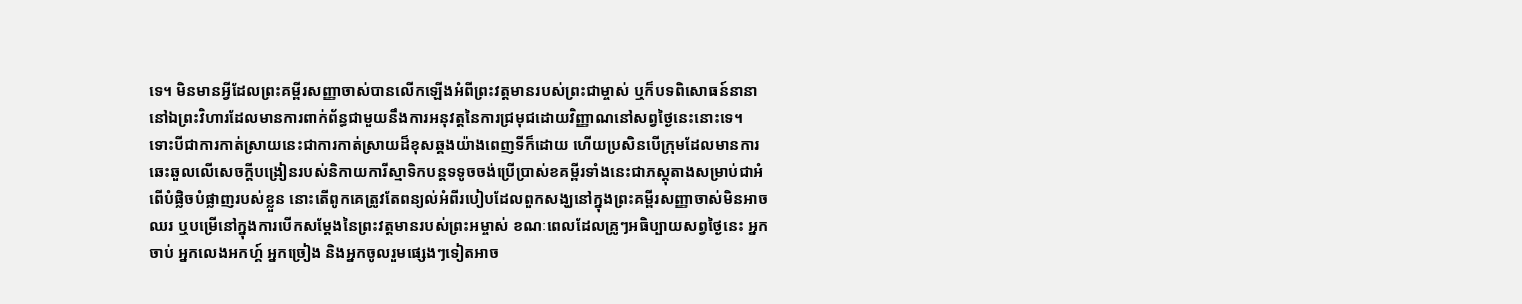ទេ។ មិនមានអ្វីដែលព្រះគម្ពីរសញ្ញាចាស់បានលើកឡើងអំពីព្រះវត្តមានរបស់ព្រះជាម្ចាស់ ឬក៏បទពិសោធន៍នានានៅឯព្រះវិហារដែលមានការពាក់ព័ន្ធជាមួយនឹងការអនុវត្តនៃការជ្រមុជដោយវិញ្ញាណនៅសព្វថ្ងៃនេះនោះទេ។
ទោះបីជាការកាត់ស្រាយនេះជាការកាត់ស្រាយដ៏ខុសឆ្គងយ៉ាងពេញទីក៏ដោយ ហើយប្រសិនបើក្រុមដែលមានការឆេះឆួលលើសេចក្ដីបង្រៀនរបស់និកាយការីស្មាទិកបន្តទទូចចង់ប្រើប្រាស់ខគម្ពីរទាំងនេះជាភស្តុតាងសម្រាប់ជាអំពើបំផ្លិចបំផ្លាញរបស់ខ្លួន នោះតើពូកគេត្រូវតែពន្យល់អំពីរបៀបដែលពួកសង្ឃនៅក្នុងព្រះគម្ពីរសញ្ញាចាស់មិនអាចឈរ ឬបម្រើនៅក្នុងការបើកសម្ដែងនៃព្រះវត្តមានរបស់ព្រះអម្ចាស់ ខណៈពេលដែលគ្រូៗអធិប្បាយសព្វថ្ងៃនេះ អ្នកចាប់ អ្នកលេងអកហ្គ៍ អ្នកច្រៀង និងអ្នកចូលរួមផ្សេងៗទៀតអាច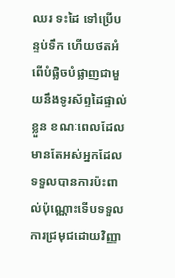ឈរ ទះដៃ ទៅប្រើបន្ទប់ទឹក ហើយថតអំពើបំផ្លិចបំផ្លាញជាមួយនឹងទូរស័ព្ទដៃផ្ទាល់ខ្លួន ខណៈពេលដែលមានតែអស់អ្នកដែលទទួលបានការប៉ះពាល់ប៉ុណ្ណោះទើបទទួលការជ្រមុជដោយវិញ្ញា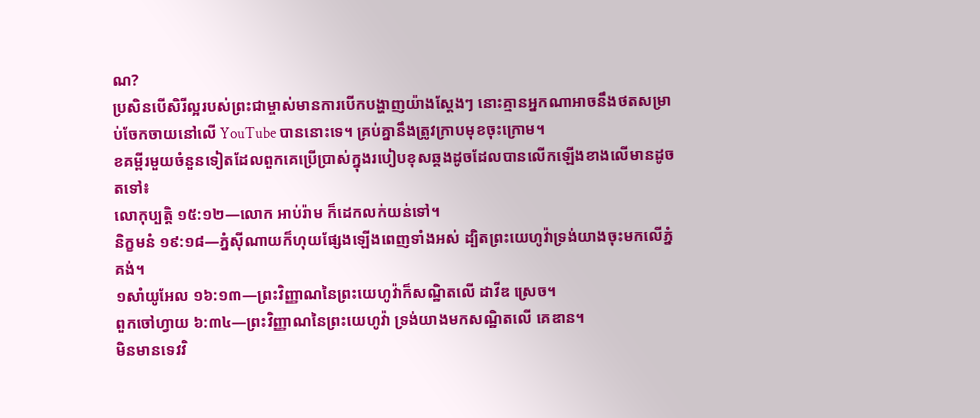ណ?
ប្រសិនបើសិរីល្អរបស់ព្រះជាម្ចាស់មានការបើកបង្ហាញយ៉ាងស្ដែងៗ នោះគ្មានអ្នកណាអាចនឹងថតសម្រាប់ចែកចាយនៅលើ YouTube បាននោះទេ។ គ្រប់គ្នានឹងត្រូវក្រាបមុខចុះក្រោម។
ខគម្ពីរមួយចំនួនទៀតដែលពួកគេប្រើប្រាស់ក្នុងរបៀបខុសឆ្គងដូចដែលបានលើកឡើងខាងលើមានដូចតទៅ៖
លោកុប្បត្ដិ ១៥:១២—លោក អាប់រ៉ាម ក៏ដេកលក់យន់ទៅ។
និក្ខមនំ ១៩:១៨—ភ្នំស៊ីណាយក៏ហុយផ្សែងឡើងពេញទាំងអស់ ដ្បិតព្រះយេហូវ៉ាទ្រង់យាងចុះមកលើភ្នំគង់។
១សាំយូអែល ១៦:១៣—ព្រះវិញ្ញាណនៃព្រះយេហូវ៉ាក៏សណ្ឋិតលើ ដាវីឌ ស្រេច។
ពួកចៅហ្វាយ ៦:៣៤—ព្រះវិញ្ញាណនៃព្រះយេហូវ៉ា ទ្រង់យាងមកសណ្ឋិតលើ គេឌាន។
មិនមានទេវវិ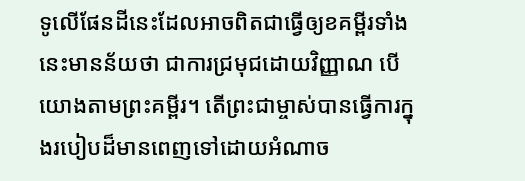ទូលើផែនដីនេះដែលអាចពិតជាធ្វើឲ្យខគម្ពីរទាំងនេះមានន័យថា ជាការជ្រមុជដោយវិញ្ញាណ បើយោងតាមព្រះគម្ពីរ។ តើព្រះជាម្ចាស់បានធ្វើការក្នុងរបៀបដ៏មានពេញទៅដោយអំណាច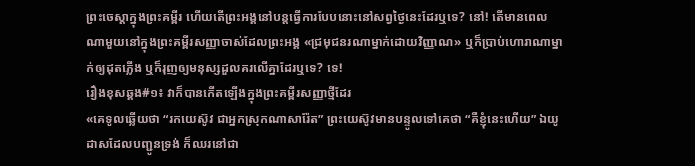ព្រះចេស្ដាក្នុងព្រះគម្ពីរ ហើយតើព្រះអង្គនៅបន្តធ្វើការបែបនោះនៅសព្វថ្ងៃនេះដែរឬទេ? នៅ! តើមានពេលណាមួយនៅក្នុងព្រះគម្ពីរសញ្ញាចាស់ដែលព្រះអង្គ «ជ្រមុជនរណាម្នាក់ដោយវិញ្ញាណ» ឬក៏ប្រាប់ហោរាណាម្នាក់ឲ្យដុតភ្លើង ឬក៏រុញឲ្យមនុស្សដួលគរលើគ្នាដែរឬទេ? ទេ!
រឿងខុសឆ្គង#១៖ វាក៏បានកើតឡើងក្នុងព្រះគម្ពីរសញ្ញាថ្មីដែរ
«គេទូលឆ្លើយថា “រកយេស៊ូវ ជាអ្នកស្រុកណាសារ៉ែត” ព្រះយេស៊ូវមានបន្ទូលទៅគេថា “គឺខ្ញុំនេះហើយ” ឯយូដាសដែលបញ្ជូនទ្រង់ ក៏ឈរនៅជា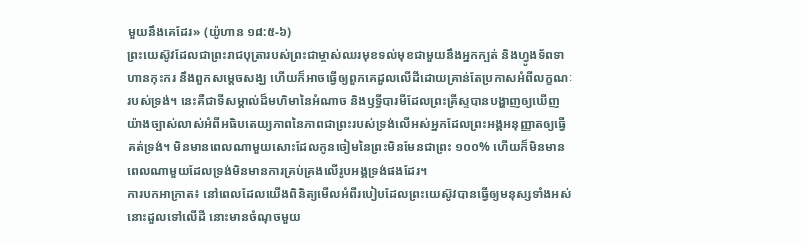មួយនឹងគេដែរ» (យ៉ូហាន ១៨:៥-៦)
ព្រះយេស៊ូវដែលជាព្រះរាជបុត្រារបស់ព្រះជាម្ចាស់ឈរមុខទល់មុខជាមួយនឹងអ្នកក្បត់ និងហ្វូងទ័ពទាហានកុះករ នឹងពួកសម្ដេចសង្ឃ ហើយក៏អាចធ្វើឲ្យពួកគេដួលលើដីដោយគ្រាន់តែប្រកាសអំពីលក្ខណៈរបស់ទ្រង់។ នេះគឺជាទីសម្គាល់ដ៏មហិមានៃអំណាច និងឫទ្ធីបារមីដែលព្រះគ្រីស្ទបានបង្ហាញឲ្យឃើញយ៉ាងច្បាស់លាស់អំពីអធិបតេយ្យភាពនៃភាពជាព្រះរបស់ទ្រង់លើអស់អ្នកដែលព្រះអង្គអនុញ្ញាតឲ្យធ្វើគត់ទ្រង់។ មិនមានពេលណាមួយសោះដែលកូនចៀមនៃព្រះមិនមែនជាព្រះ ១០០% ហើយក៏មិនមានពេលណាមួយដែលទ្រង់មិនមានការគ្រប់គ្រងលើរូបអង្គទ្រង់ផងដែរ។
ការបកអាក្រាត៖ នៅពេលដែលយើងពិនិត្យមើលអំពីរបៀបដែលព្រះយេស៊ូវបានធ្វើឲ្យមនុស្សទាំងអស់នោះដួលទៅលើដី នោះមានចំណុចមួយ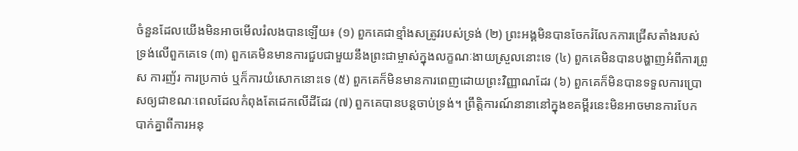ចំនួនដែលយើងមិនអាចមើលរំលងបានឡើយ៖ (១) ពួកគេជាខ្មាំងសត្រូវរបស់ទ្រង់ (២) ព្រះអង្គមិនបានចែករំលែកការជ្រើសតាំងរបស់ទ្រង់លើពួកគេទេ (៣) ពួកគេមិនមានការជួបជាមួយនឹងព្រះជាម្ចាស់ក្នុងលក្ខណៈងាយស្រួលនោះទេ (៤) ពួកគេមិនបានបង្ហាញអំពីការព្រូស ការញ័រ ការប្រកាច់ ឬក៏ការយំសោកនោះទេ (៥) ពួកគេក៏មិនមានការពេញដោយព្រះវិញ្ញាណដែរ (៦) ពួកគេក៏មិនបានទទួលការប្រោសឲ្យជាខណៈពេលដែលកំពុងតែដេកលើដីដែរ (៧) ពួកគេបានបន្តចាប់ទ្រង់។ ព្រឹត្តិការណ៍នានានៅក្នុងខគម្ពីរនេះមិនអាចមានការបែកបាក់គ្នាពីការអនុ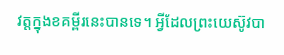វត្តក្នុងខគម្ពីរនេះបានទេ។ អ្វីដែលព្រះយេស៊ូវបា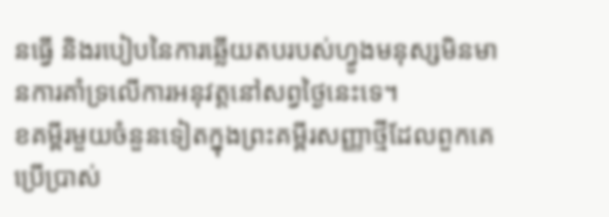នធ្វើ និងរបៀបនៃការឆ្លើយតបរបស់ហ្វូងមនុស្សមិនមានការគាំទ្រលើការអនុវត្តនៅសព្វថ្ងៃនេះទេ។
ខគម្ពីរមួយចំនួនទៀតក្នុងព្រះគម្ពីរសញ្ញាថ្មីដែលពួកគេប្រើប្រាស់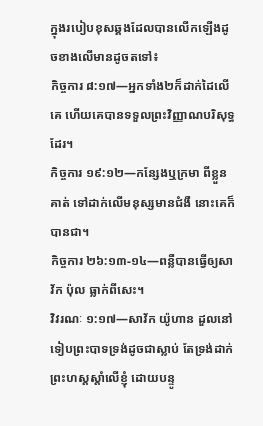ក្នុងរបៀបខុសឆ្គងដែលបានលើកឡើងដូចខាងលើមានដូចតទៅ៖
កិច្ចការ ៨:១៧—អ្នកទាំង២ក៏ដាក់ដៃលើគេ ហើយគេបានទទួលព្រះវិញ្ញាណបរិសុទ្ធដែរ។
កិច្ចការ ១៩:១២—កន្សែងឬក្រមា ពីខ្លួនគាត់ ទៅដាក់លើមនុស្សមានជំងឺ នោះគេក៏បានជា។
កិច្ចការ ២៦:១៣-១៤—ពន្លឺបានធ្វើឲ្យសាវ័ក ប៉ុល ធ្លាក់ពីសេះ។
វិវរណៈ ១:១៧—សាវ័ក យ៉ូហាន ដួលនៅទៀបព្រះបាទទ្រង់ដូចជាស្លាប់ តែទ្រង់ដាក់ព្រះហស្តស្ដាំលើខ្ញុំ ដោយបន្ទូ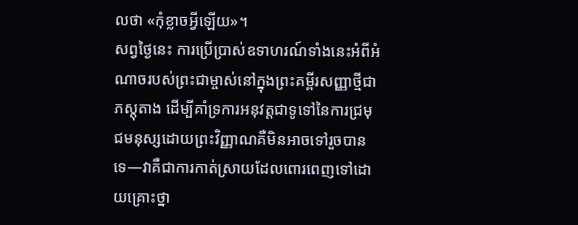លថា «កុំខ្លាចអ្វីឡើយ»។
សព្វថ្ងៃនេះ ការប្រើប្រាស់ឧទាហរណ៍ទាំងនេះអំពីអំណាចរបស់ព្រះជាម្ចាស់នៅក្នុងព្រះគម្ពីរសញ្ញាថ្មីជាភស្តុតាង ដើម្បីគាំទ្រការអនុវត្តជាទូទៅនៃការជ្រមុជមនុស្សដោយព្រះវិញ្ញាណគឺមិនអាចទៅរួចបានទេ—វាគឺជាការកាត់ស្រាយដែលពោរពេញទៅដោយគ្រោះថ្នា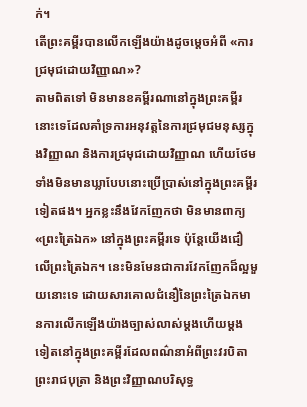ក់។
តើព្រះគម្ពីរបានលើកឡើងយ៉ាងដូចម្ដេចអំពី «ការជ្រមុជដោយវិញ្ញាណ»?
តាមពិតទៅ មិនមានខគម្ពីរណានៅក្នុងព្រះគម្ពីរនោះទេដែលគាំទ្រការអនុវត្តនៃការជ្រមុជមនុស្សក្នុងវិញ្ញាណ និងការជ្រមុជដោយវិញ្ញាណ ហើយថែមទាំងមិនមានឃ្លាបែបនោះប្រើប្រាស់នៅក្នុងព្រះគម្ពីរទៀតផង។ អ្នកខ្លះនឹងវែកញែកថា មិនមានពាក្យ «ព្រះត្រៃឯក» នៅក្នុងព្រះគម្ពីរទេ ប៉ុន្តែយើងជឿលើព្រះត្រៃឯក។ នេះមិនមែនជាការវែកញែកដ៏ល្អមួយនោះទេ ដោយសារគោលជំនឿនៃព្រះត្រៃឯកមានការលើកឡើងយ៉ាងច្បាស់លាស់ម្ដងហើយម្ដងទៀតនៅក្នុងព្រះគម្ពីរដែលពណ៌នាអំពីព្រះវរបិតា ព្រះរាជបុត្រា និងព្រះវិញ្ញាណបរិសុទ្ធ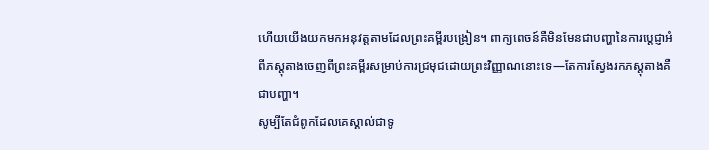ហើយយើងយកមកអនុវត្តតាមដែលព្រះគម្ពីរបង្រៀន។ ពាក្យពេចន៍គឺមិនមែនជាបញ្ហានៃការប្ដេជ្ញាអំពីភស្តុតាងចេញពីព្រះគម្ពីរសម្រាប់ការជ្រមុជដោយព្រះវិញ្ញាណនោះទេ—តែការស្វែងរកភស្តុតាងគឺជាបញ្ហា។
សូម្បីតែជំពូកដែលគេស្គាល់ជាទូ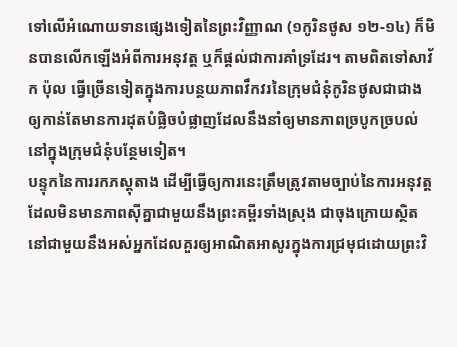ទៅលើអំណោយទានផ្សេងទៀតនៃព្រះវិញ្ញាណ (១កូរិនថូស ១២-១៤) ក៏មិនបានលើកឡើងអំពីការអនុវត្ត ឬក៏ផ្ដល់ជាការគាំទ្រដែរ។ តាមពិតទៅសាវ័ក ប៉ុល ធ្វើច្រើនទៀតក្នុងការបន្ថយភាពវឹកវរនៃក្រុមជំនុំកូរិនថូសជាជាងឲ្យកាន់តែមានការដុតបំផ្លិចបំផ្លាញដែលនឹងនាំឲ្យមានភាពច្របូកច្របល់នៅក្នុងក្រុមជំនុំបន្ថែមទៀត។
បន្ទុកនៃការរកភស្តុតាង ដើម្បីធ្វើឲ្យការនេះត្រឹមត្រូវតាមច្បាប់នៃការអនុវត្តដែលមិនមានភាពស៊ីគ្នាជាមួយនឹងព្រះគម្ពីរទាំងស្រុង ជាចុងក្រោយស្ថិតនៅជាមួយនឹងអស់អ្នកដែលគួរឲ្យអាណិតអាសូរក្នុងការជ្រមុជដោយព្រះវិ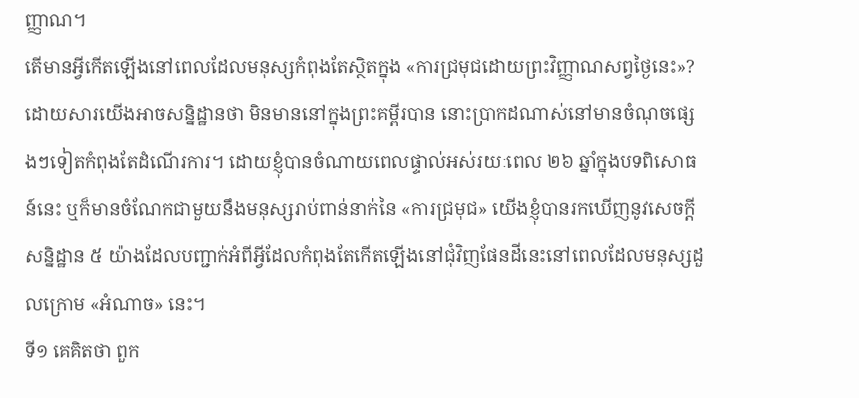ញ្ញាណ។
តើមានអ្វីកើតឡើងនៅពេលដែលមនុស្សកំពុងតែស្ថិតក្នុង «ការជ្រមុជដោយព្រះវិញ្ញាណសព្វថ្ងៃនេះ»?
ដោយសារយើងអាចសន្និដ្ឋានថា មិនមាននៅក្នុងព្រះគម្ពីរបាន នោះប្រាកដណាស់នៅមានចំណុចផ្សេងៗទៀតកំពុងតែដំណើរការ។ ដោយខ្ញុំបានចំណាយពេលផ្ទាល់អស់រយៈពេល ២៦ ឆ្នាំក្នុងបទពិសោធន៍នេះ ឬក៏មានចំណែកជាមួយនឹងមនុស្សរាប់ពាន់នាក់នៃ «ការជ្រមុជ» យើងខ្ញុំបានរកឃើញនូវសេចក្ដីសន្និដ្ឋាន ៥ យ៉ាងដែលបញ្ជាក់អំពីអ្វីដែលកំពុងតែកើតឡើងនៅជុំវិញផែនដីនេះនៅពេលដែលមនុស្សដួលក្រោម «អំណាច» នេះ។
ទី១ គេគិតថា ពួក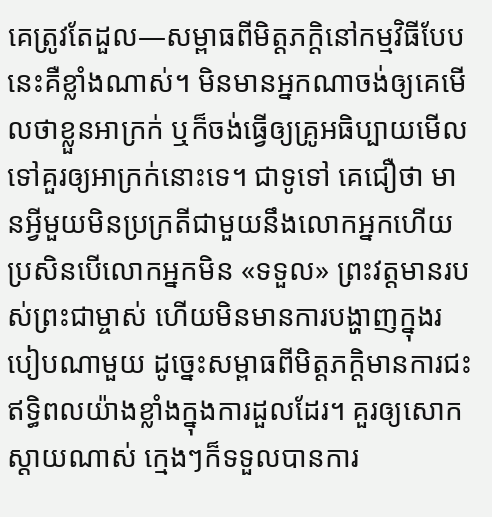គេត្រូវតែដួល—សម្ពាធពីមិត្តភក្ដិនៅកម្មវិធីបែបនេះគឺខ្លាំងណាស់។ មិនមានអ្នកណាចង់ឲ្យគេមើលថាខ្លួនអាក្រក់ ឬក៏ចង់ធ្វើឲ្យគ្រូអធិប្បាយមើលទៅគួរឲ្យអាក្រក់នោះទេ។ ជាទូទៅ គេជឿថា មានអ្វីមួយមិនប្រក្រតីជាមួយនឹងលោកអ្នកហើយ ប្រសិនបើលោកអ្នកមិន «ទទួល» ព្រះវត្តមានរបស់ព្រះជាម្ចាស់ ហើយមិនមានការបង្ហាញក្នុងរបៀបណាមួយ ដូច្នេះសម្ពាធពីមិត្តភក្ដិមានការជះឥទ្ធិពលយ៉ាងខ្លាំងក្នុងការដួលដែរ។ គួរឲ្យសោកស្ដាយណាស់ ក្មេងៗក៏ទទួលបានការ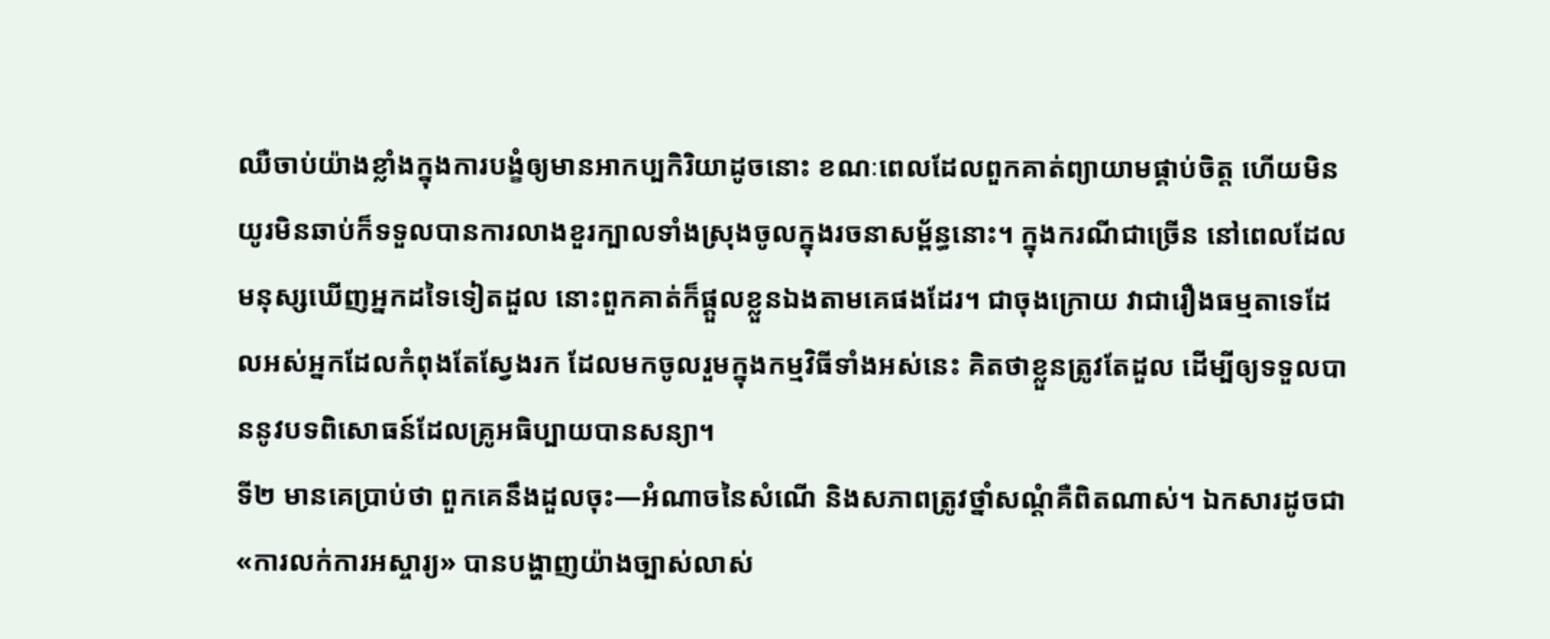ឈឺចាប់យ៉ាងខ្លាំងក្នុងការបង្ខំឲ្យមានអាកប្បកិរិយាដូចនោះ ខណៈពេលដែលពួកគាត់ព្យាយាមផ្គាប់ចិត្ត ហើយមិនយូរមិនឆាប់ក៏ទទួលបានការលាងខួរក្បាលទាំងស្រុងចូលក្នុងរចនាសម្ព័ន្ធនោះ។ ក្នុងករណីជាច្រើន នៅពេលដែលមនុស្សឃើញអ្នកដទៃទៀតដួល នោះពួកគាត់ក៏ផ្ដួលខ្លួនឯងតាមគេផងដែរ។ ជាចុងក្រោយ វាជារឿងធម្មតាទេដែលអស់អ្នកដែលកំពុងតែស្វែងរក ដែលមកចូលរួមក្នុងកម្មវិធីទាំងអស់នេះ គិតថាខ្លួនត្រូវតែដួល ដើម្បីឲ្យទទួលបាននូវបទពិសោធន៍ដែលគ្រូអធិប្បាយបានសន្យា។
ទី២ មានគេប្រាប់ថា ពួកគេនឹងដួលចុះ—អំណាចនៃសំណើ និងសភាពត្រូវថ្នាំសណ្ដំគឺពិតណាស់។ ឯកសារដូចជា «ការលក់ការអស្ចារ្យ» បានបង្ហាញយ៉ាងច្បាស់លាស់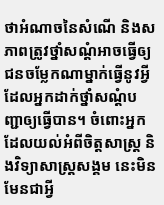ថាអំណាចនៃសំណើ និងសភាពត្រូវថ្នាំសណ្ដំអាចធ្វើឲ្យជនចម្លែកណាម្នាក់ធ្វើនូវអ្វីដែលអ្នកដាក់ថ្នាំសណ្ដំបញ្ជាឲ្យធ្វើបាន។ ចំពោះអ្នកដែលយល់អំពីចិត្តសាស្ត្រ និងវិទ្យាសាស្ត្រសង្គម នេះមិនមែនជាអ្វី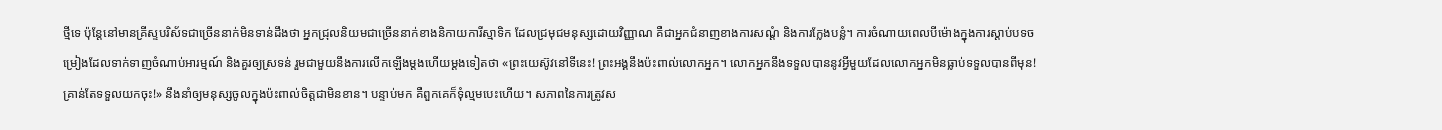ថ្មីទេ ប៉ុន្តែនៅមានគ្រីស្ទបរិស័ទជាច្រើននាក់មិនទាន់ដឹងថា អ្នកជ្រុលនិយមជាច្រើននាក់ខាងនិកាយការីស្មាទិក ដែលជ្រមុជមនុស្សដោយវិញ្ញាណ គឺជាអ្នកជំនាញខាងការសណ្ដំ និងការក្លែងបន្លំ។ ការចំណាយពេលបីម៉ោងក្នុងការស្ដាប់បទចម្រៀងដែលទាក់ទាញចំណាប់អារម្មណ៍ និងគួរឲ្យស្រទន់ រួមជាមួយនឹងការលើកឡើងម្ដងហើយម្ដងទៀតថា «ព្រះយេស៊ូវនៅទីនេះ! ព្រះអង្គនឹងប៉ះពាល់លោកអ្នក។ លោកអ្នកនឹងទទួលបាននូវអ្វីមួយដែលលោកអ្នកមិនធ្លាប់ទទួលបានពីមុន! គ្រាន់តែទទួលយកចុះ!» នឹងនាំឲ្យមនុស្សចូលក្នុងប៉ះពាល់ចិត្តជាមិនខាន។ បន្ទាប់មក គឺពួកគេក៏ទុំល្មមបេះហើយ។ សភាពនៃការត្រូវស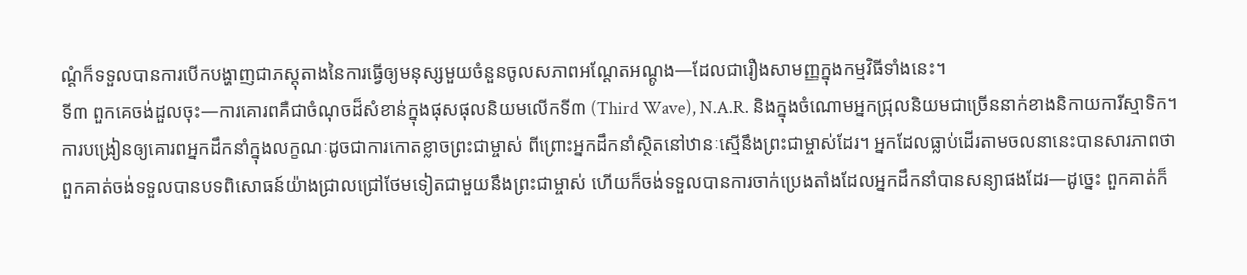ណ្ដំក៏ទទួលបានការបើកបង្ហាញជាភស្តុតាងនៃការធ្វើឲ្យមនុស្សមួយចំនួនចូលសភាពអណ្ដែតអណ្ដូង—ដែលជារឿងសាមញ្ញក្នុងកម្មវិធីទាំងនេះ។
ទី៣ ពួកគេចង់ដួលចុះ—ការគោរពគឺជាចំណុចដ៏សំខាន់ក្នុងផុសផុលនិយមលើកទី៣ (Third Wave), N.A.R. និងក្នុងចំណោមអ្នកជ្រុលនិយមជាច្រើននាក់ខាងនិកាយការីស្មាទិក។ ការបង្រៀនឲ្យគោរពអ្នកដឹកនាំក្នុងលក្ខណៈដូចជាការកោតខ្លាចព្រះជាម្ចាស់ ពីព្រោះអ្នកដឹកនាំស្ថិតនៅឋានៈស្មើនឹងព្រះជាម្ចាស់ដែរ។ អ្នកដែលធ្លាប់ដើរតាមចលនានេះបានសារភាពថា ពួកគាត់ចង់ទទួលបានបទពិសោធន៍យ៉ាងជ្រាលជ្រៅថែមទៀតជាមួយនឹងព្រះជាម្ចាស់ ហើយក៏ចង់ទទួលបានការចាក់ប្រេងតាំងដែលអ្នកដឹកនាំបានសន្យាផងដែរ—ដូច្នេះ ពួកគាត់ក៏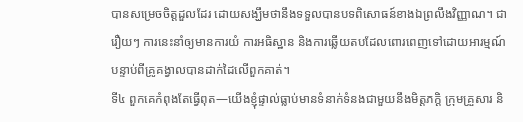បានសម្រេចចិត្តដួលដែរ ដោយសង្ឃឹមថានឹងទទួលបានបទពិសោធន៍ខាងឯព្រលឹងវិញ្ញាណ។ ជារឿយៗ ការនេះនាំឲ្យមានការយំ ការអធិស្ឋាន និងការឆ្លើយតបដែលពោរពេញទៅដោយអារម្មណ៍បន្ទាប់ពីគ្រូគង្វាលបានដាក់ដៃលើពួកគាត់។
ទី៤ ពួកគេកំពុងតែធ្វើពុត—យើងខ្ញុំផ្ទាល់ធ្លាប់មានទំនាក់ទំនងជាមួយនឹងមិត្តភក្ដិ ក្រុមគ្រួសារ និ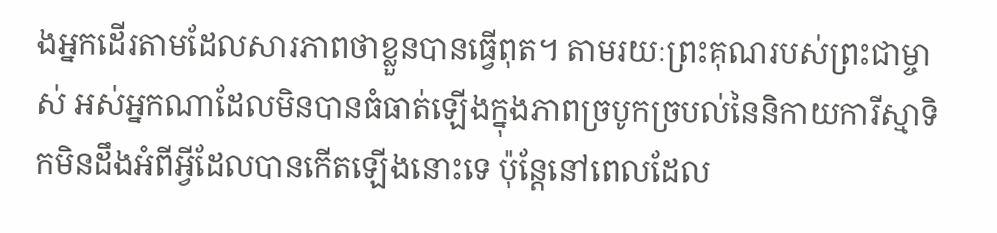ងអ្នកដើរតាមដែលសារភាពថាខ្លួនបានធ្វើពុត។ តាមរយៈព្រះគុណរបស់ព្រះជាម្ចាស់ អស់អ្នកណាដែលមិនបានធំធាត់ឡើងក្នុងភាពច្របូកច្របល់នៃនិកាយការីស្មាទិកមិនដឹងអំពីអ្វីដែលបានកើតឡើងនោះទេ ប៉ុន្តែនៅពេលដែល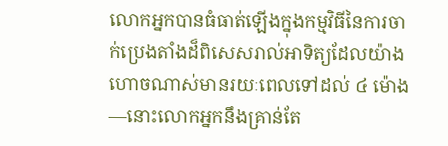លោកអ្នកបានធំធាត់ឡើងក្នុងកម្មវិធីនៃការចាក់ប្រេងតាំងដ៏ពិសេសរាល់អាទិត្យដែលយ៉ាងហោចណាស់មានរយៈពេលទៅដល់ ៤ ម៉ោង—នោះលោកអ្នកនឹងគ្រាន់តែ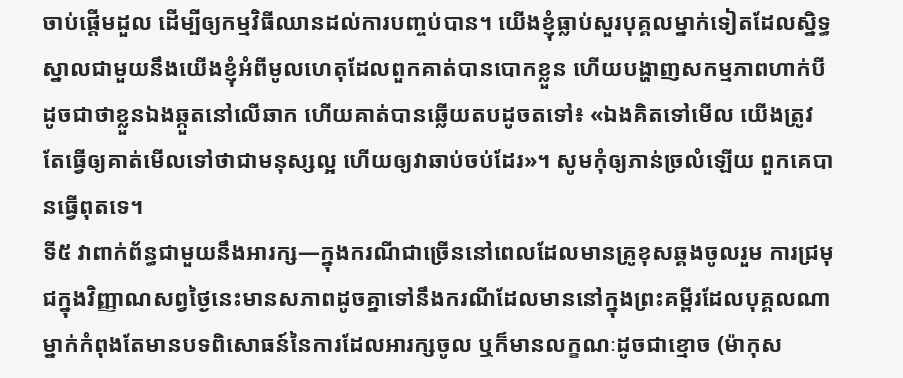ចាប់ផ្ដើមដួល ដើម្បីឲ្យកម្មវិធីឈានដល់ការបញ្ចប់បាន។ យើងខ្ញុំធ្លាប់សួរបុគ្គលម្នាក់ទៀតដែលស្និទ្ធស្នាលជាមួយនឹងយើងខ្ញុំអំពីមូលហេតុដែលពួកគាត់បានបោកខ្លួន ហើយបង្ហាញសកម្មភាពហាក់បីដូចជាថាខ្លួនឯងឆ្កួតនៅលើឆាក ហើយគាត់បានឆ្លើយតបដូចតទៅ៖ «ឯងគិតទៅមើល យើងត្រូវតែធ្វើឲ្យគាត់មើលទៅថាជាមនុស្សល្អ ហើយឲ្យវាឆាប់ចប់ដែរ»។ សូមកុំឲ្យភាន់ច្រលំឡើយ ពួកគេបានធ្វើពុតទេ។
ទី៥ វាពាក់ព័ន្ធជាមួយនឹងអារក្ស—ក្នុងករណីជាច្រើននៅពេលដែលមានគ្រូខុសឆ្គងចូលរួម ការជ្រមុជក្នុងវិញ្ញាណសព្វថ្ងៃនេះមានសភាពដូចគ្នាទៅនឹងករណីដែលមាននៅក្នុងព្រះគម្ពីរដែលបុគ្គលណាម្នាក់កំពុងតែមានបទពិសោធន៍នៃការដែលអារក្សចូល ឬក៏មានលក្ខណៈដូចជាខ្មោច (ម៉ាកុស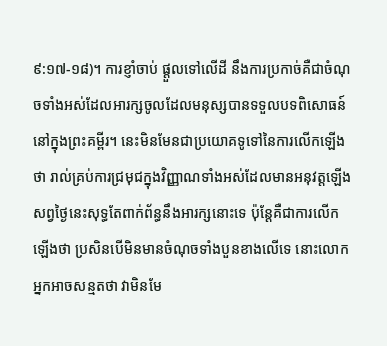៩:១៧-១៨)។ ការខ្ញាំចាប់ ផ្ដួលទៅលើដី នឹងការប្រកាច់គឺជាចំណុចទាំងអស់ដែលអារក្សចូលដែលមនុស្សបានទទួលបទពិសោធន៍នៅក្នុងព្រះគម្ពីរ។ នេះមិនមែនជាប្រយោគទូទៅនៃការលើកឡើងថា រាល់គ្រប់ការជ្រមុជក្នុងវិញ្ញាណទាំងអស់ដែលមានអនុវត្តឡើងសព្វថ្ងៃនេះសុទ្ធតែពាក់ព័ន្ធនឹងអារក្សនោះទេ ប៉ុន្តែគឺជាការលើកឡើងថា ប្រសិនបើមិនមានចំណុចទាំងបួនខាងលើទេ នោះលោកអ្នកអាចសន្មតថា វាមិនមែ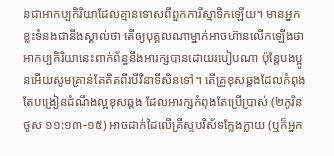នជាអាកប្បកិរិយាដែលគ្មានទោសពីពួកការីស្មាទិកឡើយ។ មានអ្នកខ្លះទំនងជានឹងស្គាល់ថា តើឲ្យបុគ្គលណាម្នាក់អាចហ៊ានលើកឡើងថា អាកប្បកិរិយានេះពាក់ព័ន្ធនឹងអារក្សបានដោយរបៀបណា ប៉ុន្តែបងប្អូនអើយសូមគ្រាន់តែគិតពីរបីវិនាទីសិនទៅ។ តើគ្រូខុសឆ្គងដែលកំពុងតែបង្រៀនដំណឹងល្អខុសឆ្គង ដែលអារក្សកំពុងតែប្រើប្រាស់ (២កូរិនថូស ១១:១៣-១៥) អាចដាក់ដៃលើគ្រីស្ទបរិស័ទក្លែងក្លាយ (ឬក៏អ្នក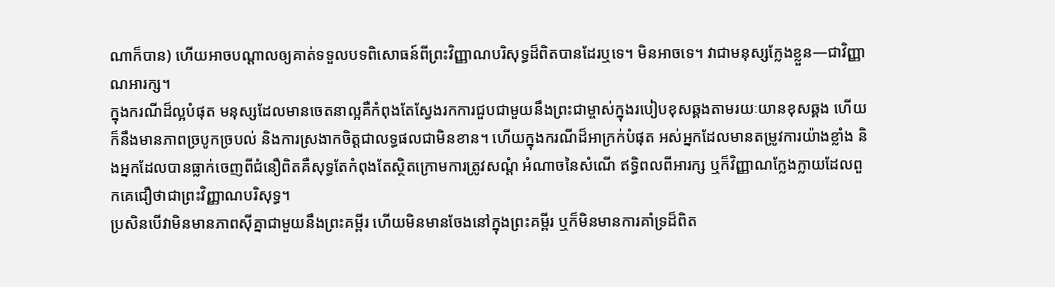ណាក៏បាន) ហើយអាចបណ្ដាលឲ្យគាត់ទទួលបទពិសោធន៍ពីព្រះវិញ្ញាណបរិសុទ្ធដ៏ពិតបានដែរឬទេ។ មិនអាចទេ។ វាជាមនុស្សក្លែងខ្លួន—ជាវិញ្ញាណអារក្ស។
ក្នុងករណីដ៏ល្អបំផុត មនុស្សដែលមានចេតនាល្អគឺកំពុងតែស្វែងរកការជួបជាមួយនឹងព្រះជាម្ចាស់ក្នុងរបៀបខុសឆ្គងតាមរយៈយានខុសឆ្គង ហើយក៏នឹងមានភាពច្របូកច្របល់ និងការស្រងាកចិត្តជាលទ្ធផលជាមិនខាន។ ហើយក្នុងករណីដ៏អាក្រក់បំផុត អស់អ្នកដែលមានតម្រូវការយ៉ាងខ្លាំង និងអ្នកដែលបានធ្លាក់ចេញពីជំនឿពិតគឺសុទ្ធតែកំពុងតែស្ថិតក្រោមការត្រូវសណ្ដំ អំណាចនៃសំណើ ឥទ្ធិពលពីអារក្ស ឬក៏វិញ្ញាណក្លែងក្លាយដែលពួកគេជឿថាជាព្រះវិញ្ញាណបរិសុទ្ធ។
ប្រសិនបើវាមិនមានភាពស៊ីគ្នាជាមួយនឹងព្រះគម្ពីរ ហើយមិនមានចែងនៅក្នុងព្រះគម្ពីរ ឬក៏មិនមានការគាំទ្រដ៏ពិត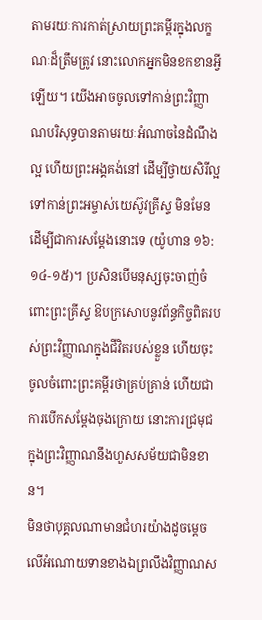តាមរយៈការកាត់ស្រាយព្រះគម្ពីរក្នុងលក្ខណៈដ៏ត្រឹមត្រូវ នោះលោកអ្នកមិនខកខានអ្វីឡើយ។ យើងអាចចូលទៅកាន់ព្រះវិញ្ញាណបរិសុទ្ធបានតាមរយៈអំណាចនៃដំណឹងល្អ ហើយព្រះអង្គគង់នៅ ដើម្បីថ្វាយសិរីល្អទៅកាន់ព្រះអម្ចាស់យេស៊ូវគ្រីស្ទ មិនមែនដើម្បីជាការសម្ដែងនោះទេ (យ៉ូហាន ១៦:១៤-១៥)។ ប្រសិនបើមនុស្សចុះចាញ់ចំពោះព្រះគ្រីស្ទ ឱបក្រសោបនូវព័ន្ធកិច្ចពិតរបស់ព្រះវិញ្ញាណក្នុងជីវិតរបស់ខ្លួន ហើយចុះចូលចំពោះព្រះគម្ពីរថាគ្រប់គ្រាន់ ហើយជាការបើកសម្ដែងចុងក្រោយ នោះការជ្រមុជក្នុងព្រះវិញ្ញាណនឹងហួសសម័យជាមិនខាន។
មិនថាបុគ្គលណាមានជំហរយ៉ាងដូចម្ដេចលើអំណោយទានខាងឯព្រលឹងវិញ្ញាណស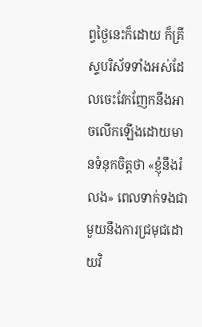ព្វថ្ងៃនេះក៏ដោយ ក៏គ្រីស្ទបរិស័ទទាំងអស់ដែលចេះវែកញែកនឹងអាចលើកឡើងដោយមានទំនុកចិត្តថា «ខ្ញុំនឹងរំលង» ពេលទាក់ទងជាមួយនឹងការជ្រមុជដោយវិ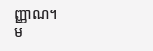ញ្ញាណ។
ម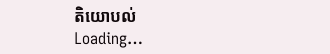តិយោបល់
Loading…